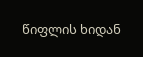წიფლის ხიდან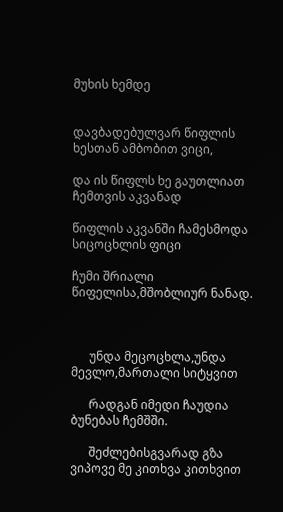მუხის ხემდე


დავბადებულვარ წიფლის ხესთან ამბობით ვიცი,

და ის წიფლს ხე გაუთლიათ ჩემთვის აკვანად

წიფლის აკვანში ჩამესმოდა სიცოცხლის ფიცი

ჩუმი შრიალი წიფელისა,მშობლიურ ნანად.



      უნდა მეცოცხლა,უნდა მევლო,მართალი სიტყვით

      რადგან იმედი ჩაუდია ბუნებას ჩემშში.

      შეძლებისგვარად გზა ვიპოვე მე კითხვა კითხვით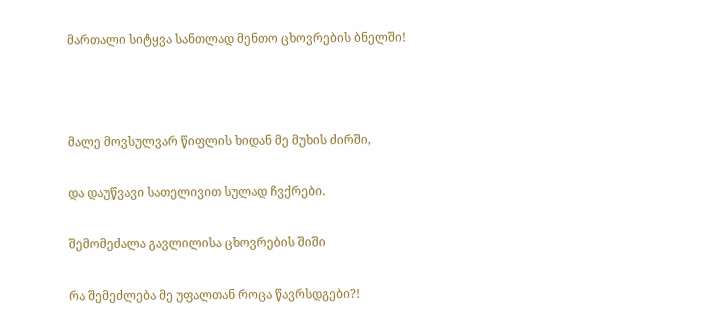მართალი სიტყვა სანთლად მენთო ცხოვრების ბნელში!



მალე მოვსულვარ წიფლის ხიდან მე მუხის ძირში,

და დაუწვავი სათელივით სულად ჩვქრები.

შემომეძალა გავლილისა ცხოვრების შიში

რა შემეძლება მე უფალთან როცა წავრსდგები?!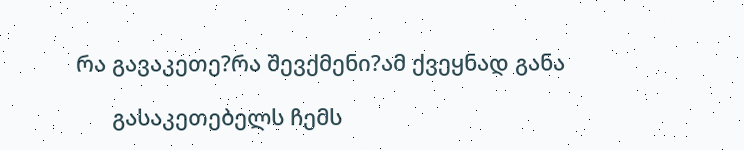რა გავაკეთე?რა შევქმენი?ამ ქვეყნად განა

      გასაკეთებელს ჩემს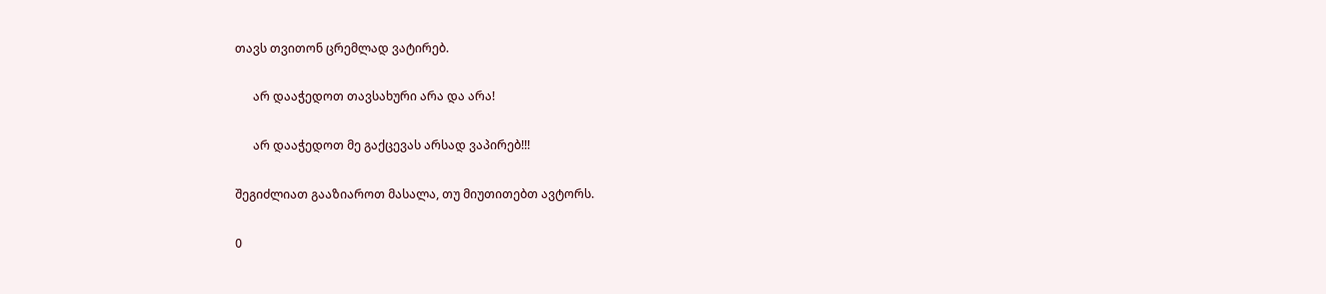თავს თვითონ ცრემლად ვატირებ.

      არ დააჭედოთ თავსახური არა და არა!

      არ დააჭედოთ მე გაქცევას არსად ვაპირებ!!!

შეგიძლიათ გააზიაროთ მასალა, თუ მიუთითებთ ავტორს.

0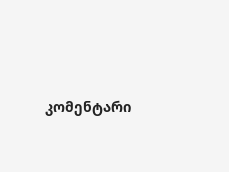კომენტარი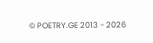© POETRY.GE 2013 - 2026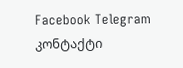Facebook Telegram კონტაქტი